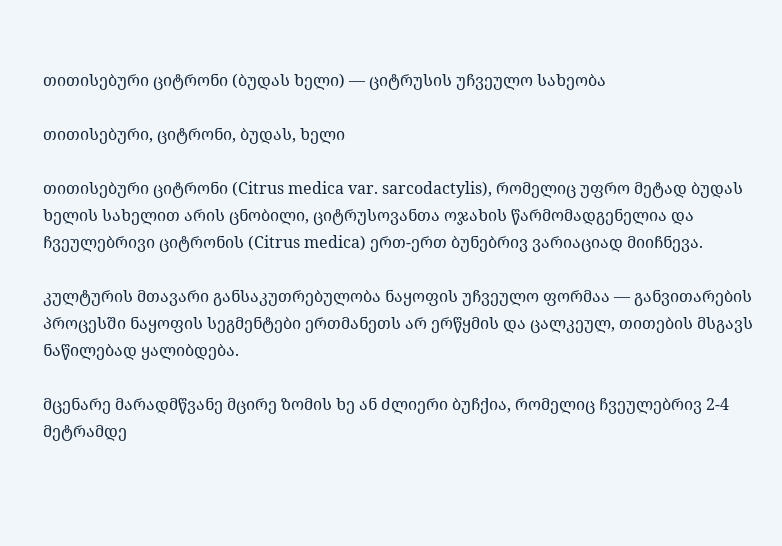თითისებური ციტრონი (ბუდას ხელი) — ციტრუსის უჩვეულო სახეობა

თითისებური, ციტრონი, ბუდას, ხელი

თითისებური ციტრონი (Citrus medica var. sarcodactylis), რომელიც უფრო მეტად ბუდას ხელის სახელით არის ცნობილი, ციტრუსოვანთა ოჯახის წარმომადგენელია და ჩვეულებრივი ციტრონის (Citrus medica) ერთ-ერთ ბუნებრივ ვარიაციად მიიჩნევა.

კულტურის მთავარი განსაკუთრებულობა ნაყოფის უჩვეულო ფორმაა — განვითარების პროცესში ნაყოფის სეგმენტები ერთმანეთს არ ერწყმის და ცალკეულ, თითების მსგავს ნაწილებად ყალიბდება.

მცენარე მარადმწვანე მცირე ზომის ხე ან ძლიერი ბუჩქია, რომელიც ჩვეულებრივ 2-4 მეტრამდე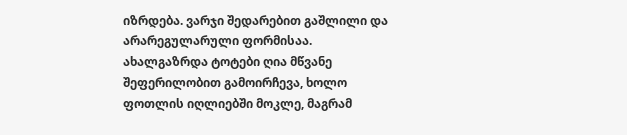იზრდება. ვარჯი შედარებით გაშლილი და არარეგულარული ფორმისაა. ახალგაზრდა ტოტები ღია მწვანე შეფერილობით გამოირჩევა, ხოლო ფოთლის იღლიებში მოკლე, მაგრამ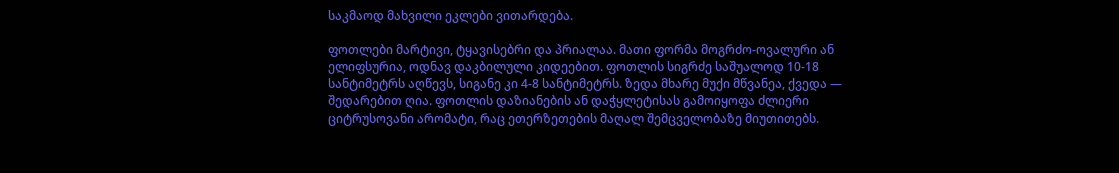საკმაოდ მახვილი ეკლები ვითარდება.

ფოთლები მარტივი, ტყავისებრი და პრიალაა. მათი ფორმა მოგრძო-ოვალური ან ელიფსურია, ოდნავ დაკბილული კიდეებით. ფოთლის სიგრძე საშუალოდ 10-18 სანტიმეტრს აღწევს, სიგანე კი 4-8 სანტიმეტრს. ზედა მხარე მუქი მწვანეა, ქვედა — შედარებით ღია. ფოთლის დაზიანების ან დაჭყლეტისას გამოიყოფა ძლიერი ციტრუსოვანი არომატი, რაც ეთერზეთების მაღალ შემცველობაზე მიუთითებს.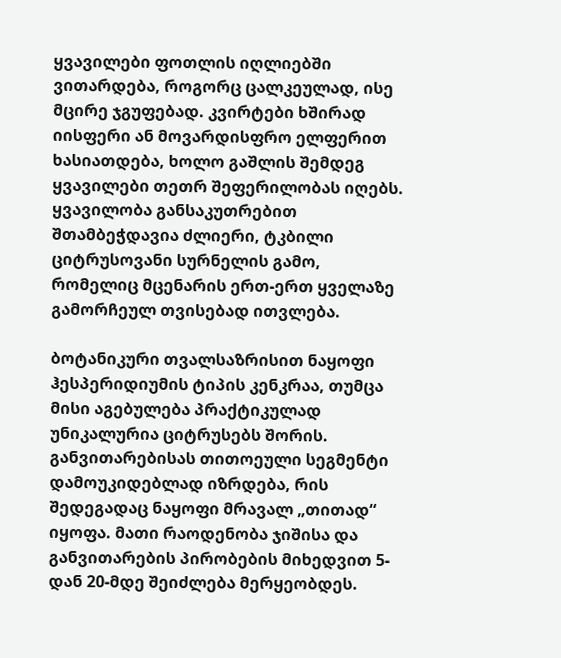ყვავილები ფოთლის იღლიებში ვითარდება, როგორც ცალკეულად, ისე მცირე ჯგუფებად. კვირტები ხშირად იისფერი ან მოვარდისფრო ელფერით ხასიათდება, ხოლო გაშლის შემდეგ ყვავილები თეთრ შეფერილობას იღებს. ყვავილობა განსაკუთრებით შთამბეჭდავია ძლიერი, ტკბილი ციტრუსოვანი სურნელის გამო, რომელიც მცენარის ერთ-ერთ ყველაზე გამორჩეულ თვისებად ითვლება.

ბოტანიკური თვალსაზრისით ნაყოფი ჰესპერიდიუმის ტიპის კენკრაა, თუმცა მისი აგებულება პრაქტიკულად უნიკალურია ციტრუსებს შორის. განვითარებისას თითოეული სეგმენტი დამოუკიდებლად იზრდება, რის შედეგადაც ნაყოფი მრავალ „თითად“ იყოფა. მათი რაოდენობა ჯიშისა და განვითარების პირობების მიხედვით 5-დან 20-მდე შეიძლება მერყეობდეს.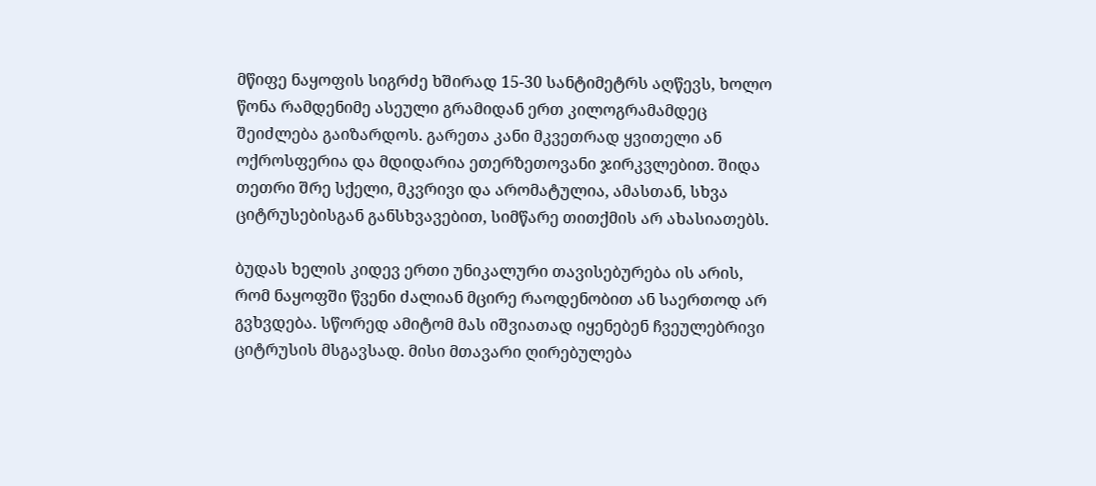მწიფე ნაყოფის სიგრძე ხშირად 15-30 სანტიმეტრს აღწევს, ხოლო წონა რამდენიმე ასეული გრამიდან ერთ კილოგრამამდეც შეიძლება გაიზარდოს. გარეთა კანი მკვეთრად ყვითელი ან ოქროსფერია და მდიდარია ეთერზეთოვანი ჯირკვლებით. შიდა თეთრი შრე სქელი, მკვრივი და არომატულია, ამასთან, სხვა ციტრუსებისგან განსხვავებით, სიმწარე თითქმის არ ახასიათებს.

ბუდას ხელის კიდევ ერთი უნიკალური თავისებურება ის არის, რომ ნაყოფში წვენი ძალიან მცირე რაოდენობით ან საერთოდ არ გვხვდება. სწორედ ამიტომ მას იშვიათად იყენებენ ჩვეულებრივი ციტრუსის მსგავსად. მისი მთავარი ღირებულება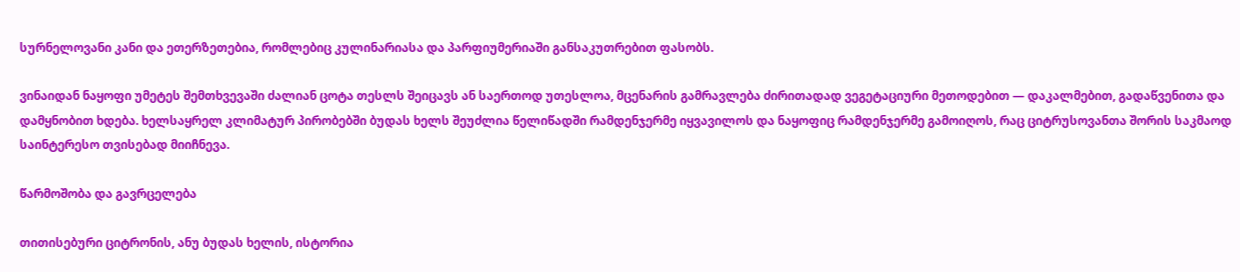სურნელოვანი კანი და ეთერზეთებია, რომლებიც კულინარიასა და პარფიუმერიაში განსაკუთრებით ფასობს.

ვინაიდან ნაყოფი უმეტეს შემთხვევაში ძალიან ცოტა თესლს შეიცავს ან საერთოდ უთესლოა, მცენარის გამრავლება ძირითადად ვეგეტაციური მეთოდებით — დაკალმებით, გადაწვენითა და დამყნობით ხდება. ხელსაყრელ კლიმატურ პირობებში ბუდას ხელს შეუძლია წელიწადში რამდენჯერმე იყვავილოს და ნაყოფიც რამდენჯერმე გამოიღოს, რაც ციტრუსოვანთა შორის საკმაოდ საინტერესო თვისებად მიიჩნევა.

წარმოშობა და გავრცელება

თითისებური ციტრონის, ანუ ბუდას ხელის, ისტორია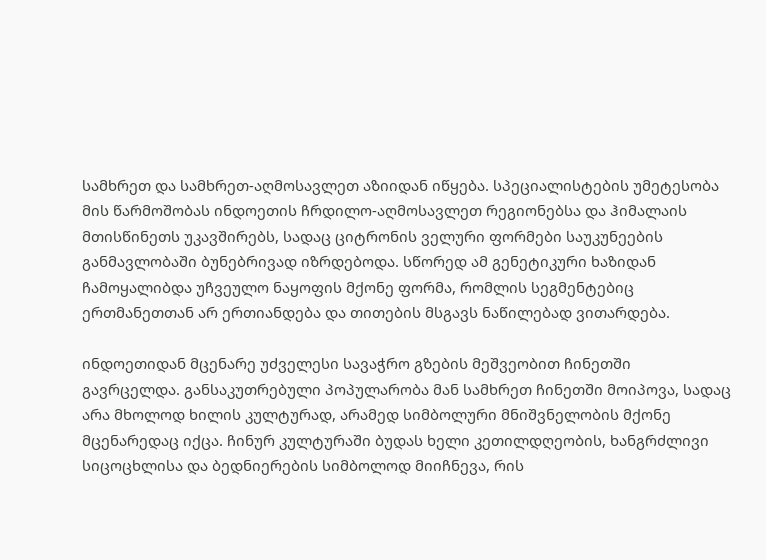სამხრეთ და სამხრეთ-აღმოსავლეთ აზიიდან იწყება. სპეციალისტების უმეტესობა მის წარმოშობას ინდოეთის ჩრდილო-აღმოსავლეთ რეგიონებსა და ჰიმალაის მთისწინეთს უკავშირებს, სადაც ციტრონის ველური ფორმები საუკუნეების განმავლობაში ბუნებრივად იზრდებოდა. სწორედ ამ გენეტიკური ხაზიდან ჩამოყალიბდა უჩვეულო ნაყოფის მქონე ფორმა, რომლის სეგმენტებიც ერთმანეთთან არ ერთიანდება და თითების მსგავს ნაწილებად ვითარდება.

ინდოეთიდან მცენარე უძველესი სავაჭრო გზების მეშვეობით ჩინეთში გავრცელდა. განსაკუთრებული პოპულარობა მან სამხრეთ ჩინეთში მოიპოვა, სადაც არა მხოლოდ ხილის კულტურად, არამედ სიმბოლური მნიშვნელობის მქონე მცენარედაც იქცა. ჩინურ კულტურაში ბუდას ხელი კეთილდღეობის, ხანგრძლივი სიცოცხლისა და ბედნიერების სიმბოლოდ მიიჩნევა, რის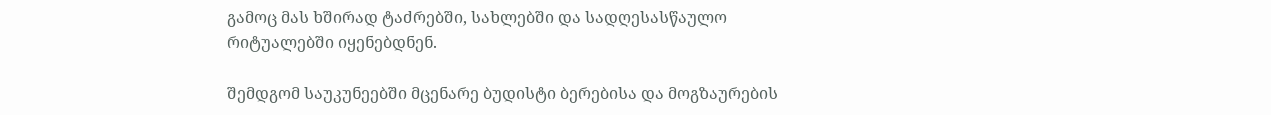გამოც მას ხშირად ტაძრებში, სახლებში და სადღესასწაულო რიტუალებში იყენებდნენ.

შემდგომ საუკუნეებში მცენარე ბუდისტი ბერებისა და მოგზაურების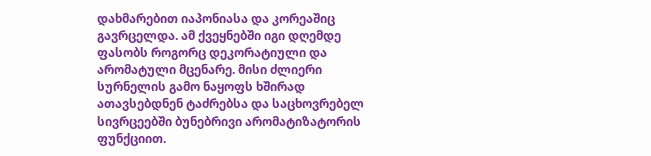დახმარებით იაპონიასა და კორეაშიც გავრცელდა. ამ ქვეყნებში იგი დღემდე ფასობს როგორც დეკორატიული და არომატული მცენარე. მისი ძლიერი სურნელის გამო ნაყოფს ხშირად ათავსებდნენ ტაძრებსა და საცხოვრებელ სივრცეებში ბუნებრივი არომატიზატორის ფუნქციით.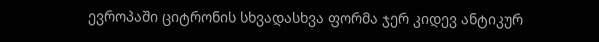ევროპაში ციტრონის სხვადასხვა ფორმა ჯერ კიდევ ანტიკურ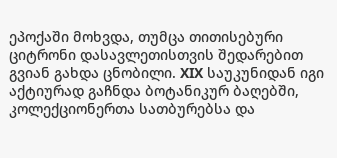ეპოქაში მოხვდა, თუმცა თითისებური ციტრონი დასავლეთისთვის შედარებით გვიან გახდა ცნობილი. XIX საუკუნიდან იგი აქტიურად გაჩნდა ბოტანიკურ ბაღებში, კოლექციონერთა სათბურებსა და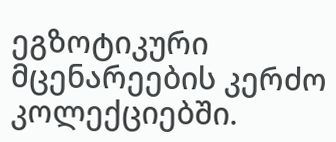ეგზოტიკური მცენარეების კერძო კოლექციებში.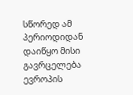სწორედ ამ პერიოდიდან დაიწყო მისი გავრცელება ევროპის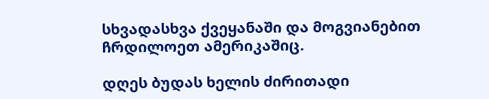სხვადასხვა ქვეყანაში და მოგვიანებით ჩრდილოეთ ამერიკაშიც.

დღეს ბუდას ხელის ძირითადი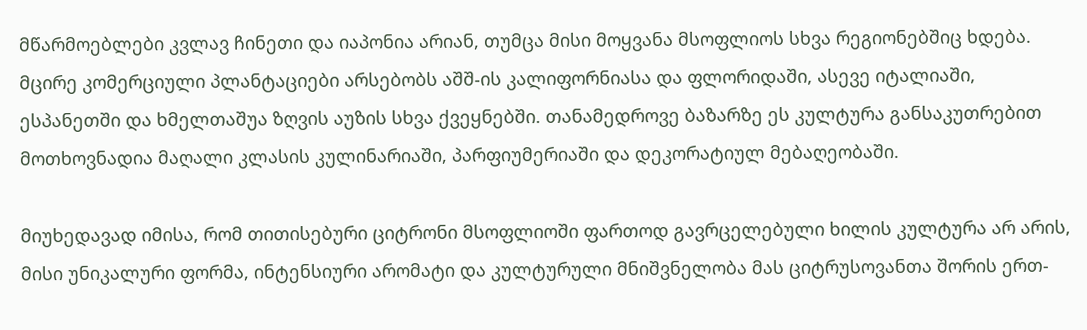მწარმოებლები კვლავ ჩინეთი და იაპონია არიან, თუმცა მისი მოყვანა მსოფლიოს სხვა რეგიონებშიც ხდება. მცირე კომერციული პლანტაციები არსებობს აშშ-ის კალიფორნიასა და ფლორიდაში, ასევე იტალიაში, ესპანეთში და ხმელთაშუა ზღვის აუზის სხვა ქვეყნებში. თანამედროვე ბაზარზე ეს კულტურა განსაკუთრებით მოთხოვნადია მაღალი კლასის კულინარიაში, პარფიუმერიაში და დეკორატიულ მებაღეობაში.

მიუხედავად იმისა, რომ თითისებური ციტრონი მსოფლიოში ფართოდ გავრცელებული ხილის კულტურა არ არის, მისი უნიკალური ფორმა, ინტენსიური არომატი და კულტურული მნიშვნელობა მას ციტრუსოვანთა შორის ერთ-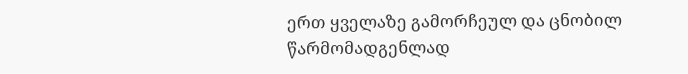ერთ ყველაზე გამორჩეულ და ცნობილ წარმომადგენლად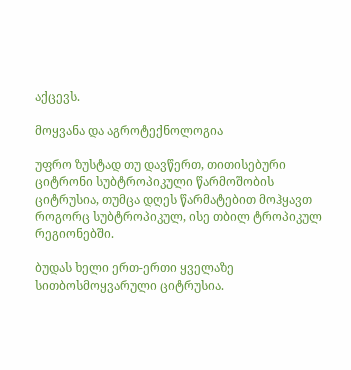აქცევს.

მოყვანა და აგროტექნოლოგია

უფრო ზუსტად თუ დავწერთ, თითისებური ციტრონი სუბტროპიკული წარმოშობის ციტრუსია, თუმცა დღეს წარმატებით მოჰყავთ როგორც სუბტროპიკულ, ისე თბილ ტროპიკულ რეგიონებში.

ბუდას ხელი ერთ-ერთი ყველაზე სითბოსმოყვარული ციტრუსია.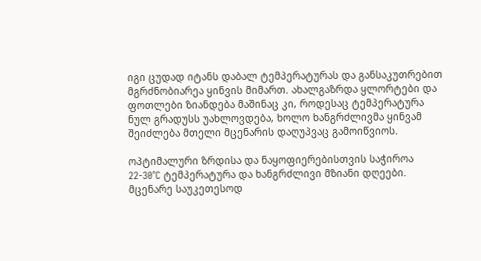იგი ცუდად იტანს დაბალ ტემპერატურას და განსაკუთრებით მგრძნობიარეა ყინვის მიმართ. ახალგაზრდა ყლორტები და ფოთლები ზიანდება მაშინაც კი, როდესაც ტემპერატურა ნულ გრადუსს უახლოვდება, ხოლო ხანგრძლივმა ყინვამ შეიძლება მთელი მცენარის დაღუპვაც გამოიწვიოს.

ოპტიმალური ზრდისა და ნაყოფიერებისთვის საჭიროა 22-30°C ტემპერატურა და ხანგრძლივი მზიანი დღეები. მცენარე საუკეთესოდ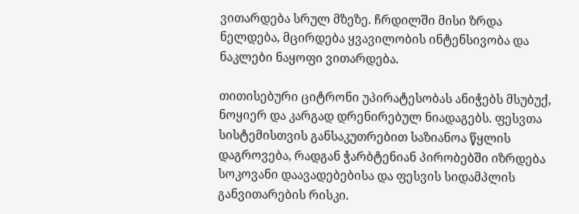ვითარდება სრულ მზეზე. ჩრდილში მისი ზრდა ნელდება, მცირდება ყვავილობის ინტენსივობა და ნაკლები ნაყოფი ვითარდება.

თითისებური ციტრონი უპირატესობას ანიჭებს მსუბუქ, ნოყიერ და კარგად დრენირებულ ნიადაგებს. ფესვთა სისტემისთვის განსაკუთრებით საზიანოა წყლის დაგროვება, რადგან ჭარბტენიან პირობებში იზრდება სოკოვანი დაავადებებისა და ფესვის სიდამპლის განვითარების რისკი.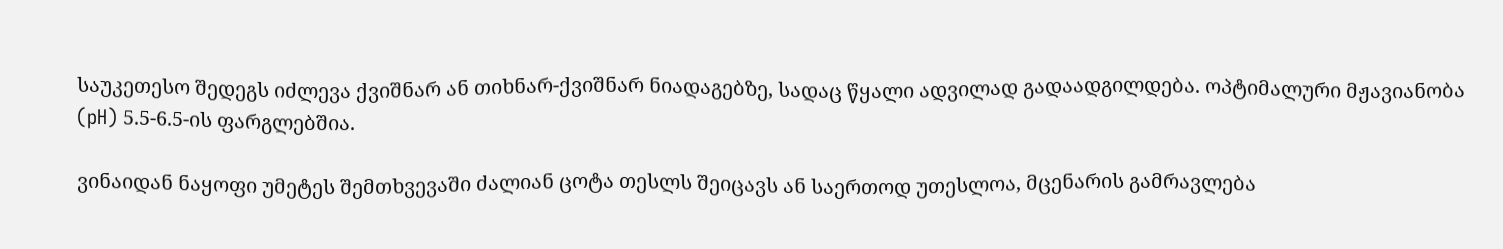საუკეთესო შედეგს იძლევა ქვიშნარ ან თიხნარ-ქვიშნარ ნიადაგებზე, სადაც წყალი ადვილად გადაადგილდება. ოპტიმალური მჟავიანობა (pH) 5.5-6.5-ის ფარგლებშია.

ვინაიდან ნაყოფი უმეტეს შემთხვევაში ძალიან ცოტა თესლს შეიცავს ან საერთოდ უთესლოა, მცენარის გამრავლება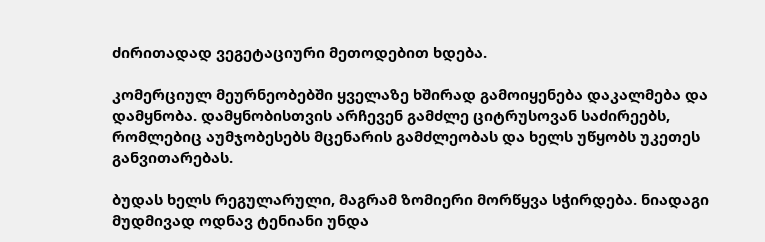ძირითადად ვეგეტაციური მეთოდებით ხდება.

კომერციულ მეურნეობებში ყველაზე ხშირად გამოიყენება დაკალმება და დამყნობა. დამყნობისთვის არჩევენ გამძლე ციტრუსოვან საძირეებს, რომლებიც აუმჯობესებს მცენარის გამძლეობას და ხელს უწყობს უკეთეს განვითარებას.

ბუდას ხელს რეგულარული, მაგრამ ზომიერი მორწყვა სჭირდება. ნიადაგი მუდმივად ოდნავ ტენიანი უნდა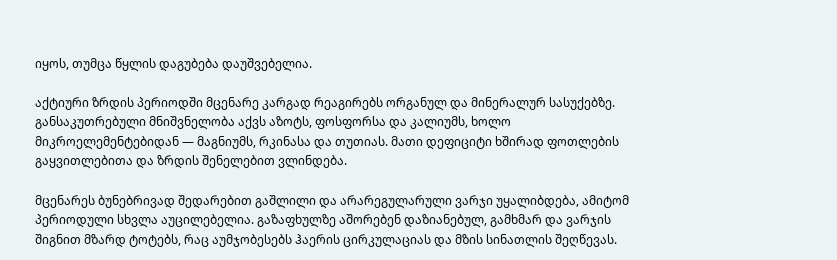იყოს, თუმცა წყლის დაგუბება დაუშვებელია.

აქტიური ზრდის პერიოდში მცენარე კარგად რეაგირებს ორგანულ და მინერალურ სასუქებზე. განსაკუთრებული მნიშვნელობა აქვს აზოტს, ფოსფორსა და კალიუმს, ხოლო მიკროელემენტებიდან — მაგნიუმს, რკინასა და თუთიას. მათი დეფიციტი ხშირად ფოთლების გაყვითლებითა და ზრდის შენელებით ვლინდება.

მცენარეს ბუნებრივად შედარებით გაშლილი და არარეგულარული ვარჯი უყალიბდება, ამიტომ პერიოდული სხვლა აუცილებელია. გაზაფხულზე აშორებენ დაზიანებულ, გამხმარ და ვარჯის შიგნით მზარდ ტოტებს, რაც აუმჯობესებს ჰაერის ცირკულაციას და მზის სინათლის შეღწევას.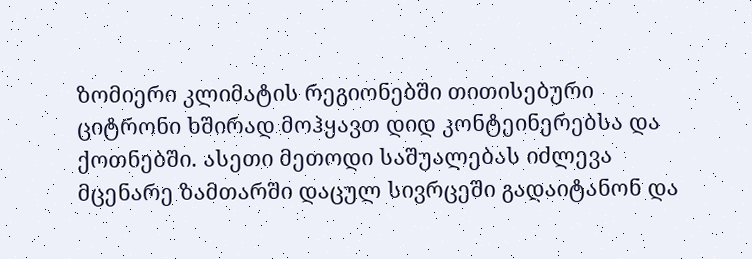ზომიერი კლიმატის რეგიონებში თითისებური ციტრონი ხშირად მოჰყავთ დიდ კონტეინერებსა და ქოთნებში. ასეთი მეთოდი საშუალებას იძლევა მცენარე ზამთარში დაცულ სივრცეში გადაიტანონ და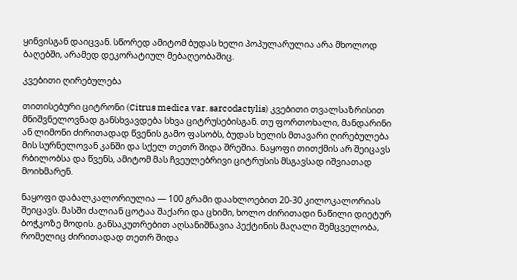ყინვისგან დაიცვან. სწორედ ამიტომ ბუდას ხელი პოპულარულია არა მხოლოდ ბაღებში, არამედ დეკორატიულ მებაღეობაშიც.

კვებითი ღირებულება

თითისებური ციტრონი (Citrus medica var. sarcodactylis) კვებითი თვალსაზრისით მნიშვნელოვნად განსხვავდება სხვა ციტრუსებისგან. თუ ფორთოხალი, მანდარინი ან ლიმონი ძირითადად წვენის გამო ფასობს, ბუდას ხელის მთავარი ღირებულება მის სურნელოვან კანში და სქელ თეთრ შიდა შრეშია. ნაყოფი თითქმის არ შეიცავს რბილობსა და წვენს, ამიტომ მას ჩვეულებრივი ციტრუსის მსგავსად იშვიათად მოიხმარენ.

ნაყოფი დაბალკალორიულია — 100 გრამი დაახლოებით 20-30 კილოკალორიას შეიცავს. მასში ძალიან ცოტაა შაქარი და ცხიმი, ხოლო ძირითადი ნაწილი დიეტურ ბოჭკოზე მოდის. განსაკუთრებით აღსანიშნავია პექტინის მაღალი შემცველობა, რომელიც ძირითადად თეთრ შიდა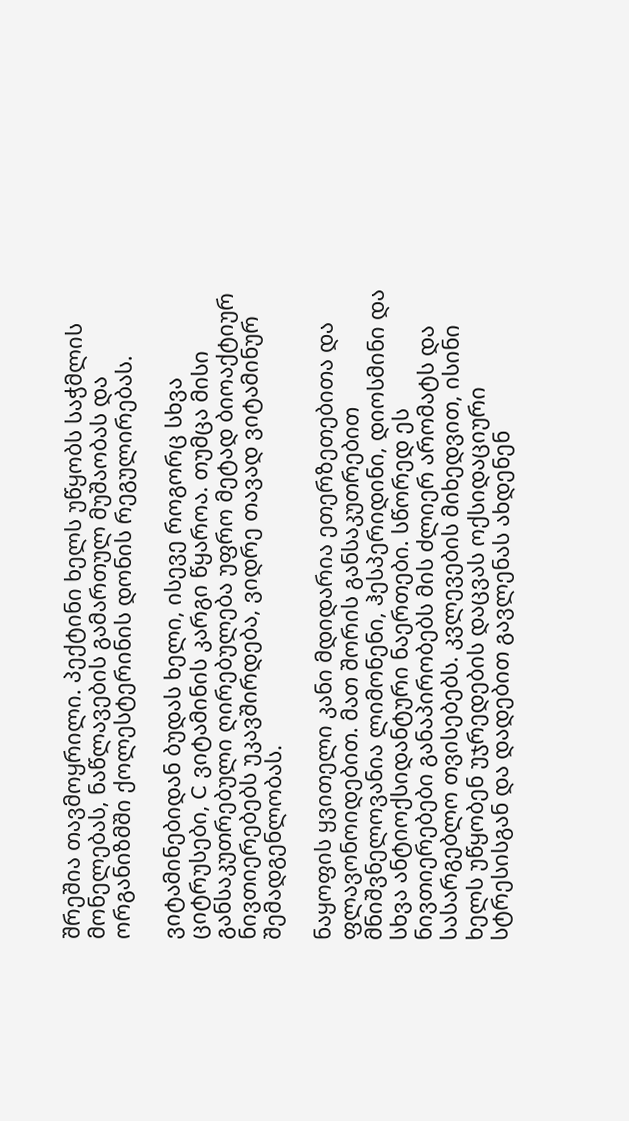შრეშია თავმოყრილი. პექტინი ხელს უწყობს საჭმლის მონელებას, ნაწლავების გამართულ მუშაობას და ორგანიზმში ქოლესტერინის დონის რეგულირებას.

ვიტამინებიდან ბუდას ხელი, ისევე როგორც სხვა ციტრუსები, C ვიტამინის კარგი წყაროა. თუმცა მისი განსაკუთრებული ღირებულება უფრო მეტად ბიოაქტიურ ნივთიერებებს უკავშირდება, ვიდრე თავად ვიტამინურ შემადგენლობას.

ნაყოფის ყვითელი კანი მდიდარია ეთერზეთებითა და ფლავონოიდებით. მათ შორის განსაკუთრებით მნიშვნელოვანია ლიმონენი, ჰესპერიდინი, დიოსმინი და სხვა ანტიოქსიდანტური ნაერთები. სწორედ ეს ნივთიერებები განაპირობებს მის ძლიერ არომატს და სასარგებლო თვისებებს. კვლევების მიხედვით, ისინი ხელს უწყობენ უჯრედების დაცვას ოქსიდაციური სტრესისგან და დადებით გავლენას ახდენენ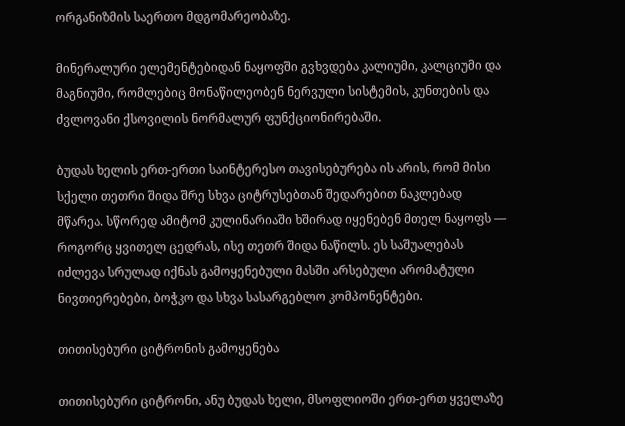ორგანიზმის საერთო მდგომარეობაზე.

მინერალური ელემენტებიდან ნაყოფში გვხვდება კალიუმი, კალციუმი და მაგნიუმი, რომლებიც მონაწილეობენ ნერვული სისტემის, კუნთების და ძვლოვანი ქსოვილის ნორმალურ ფუნქციონირებაში.

ბუდას ხელის ერთ-ერთი საინტერესო თავისებურება ის არის, რომ მისი სქელი თეთრი შიდა შრე სხვა ციტრუსებთან შედარებით ნაკლებად მწარეა. სწორედ ამიტომ კულინარიაში ხშირად იყენებენ მთელ ნაყოფს — როგორც ყვითელ ცედრას, ისე თეთრ შიდა ნაწილს. ეს საშუალებას იძლევა სრულად იქნას გამოყენებული მასში არსებული არომატული ნივთიერებები, ბოჭკო და სხვა სასარგებლო კომპონენტები.

თითისებური ციტრონის გამოყენება

თითისებური ციტრონი, ანუ ბუდას ხელი, მსოფლიოში ერთ-ერთ ყველაზე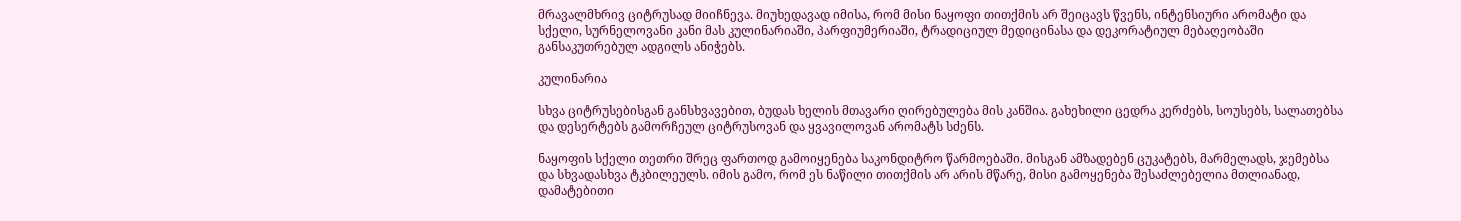მრავალმხრივ ციტრუსად მიიჩნევა. მიუხედავად იმისა, რომ მისი ნაყოფი თითქმის არ შეიცავს წვენს, ინტენსიური არომატი და სქელი, სურნელოვანი კანი მას კულინარიაში, პარფიუმერიაში, ტრადიციულ მედიცინასა და დეკორატიულ მებაღეობაში განსაკუთრებულ ადგილს ანიჭებს.

კულინარია

სხვა ციტრუსებისგან განსხვავებით, ბუდას ხელის მთავარი ღირებულება მის კანშია. გახეხილი ცედრა კერძებს, სოუსებს, სალათებსა და დესერტებს გამორჩეულ ციტრუსოვან და ყვავილოვან არომატს სძენს.

ნაყოფის სქელი თეთრი შრეც ფართოდ გამოიყენება საკონდიტრო წარმოებაში. მისგან ამზადებენ ცუკატებს, მარმელადს, ჯემებსა და სხვადასხვა ტკბილეულს. იმის გამო, რომ ეს ნაწილი თითქმის არ არის მწარე, მისი გამოყენება შესაძლებელია მთლიანად, დამატებითი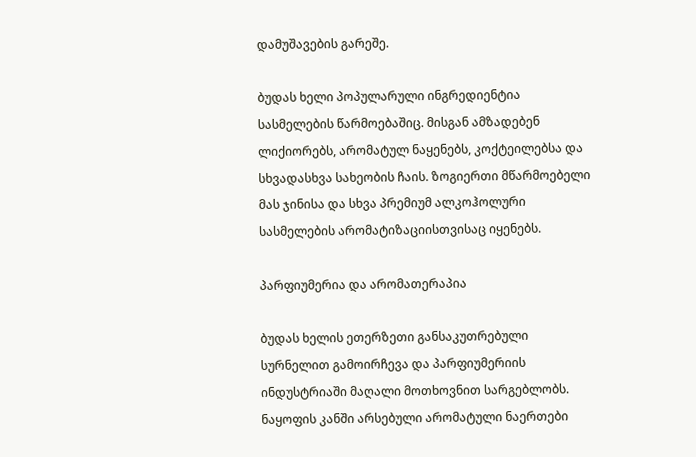დამუშავების გარეშე.

ბუდას ხელი პოპულარული ინგრედიენტია სასმელების წარმოებაშიც. მისგან ამზადებენ ლიქიორებს, არომატულ ნაყენებს, კოქტეილებსა და სხვადასხვა სახეობის ჩაის. ზოგიერთი მწარმოებელი მას ჯინისა და სხვა პრემიუმ ალკოჰოლური სასმელების არომატიზაციისთვისაც იყენებს.

პარფიუმერია და არომათერაპია

ბუდას ხელის ეთერზეთი განსაკუთრებული სურნელით გამოირჩევა და პარფიუმერიის ინდუსტრიაში მაღალი მოთხოვნით სარგებლობს. ნაყოფის კანში არსებული არომატული ნაერთები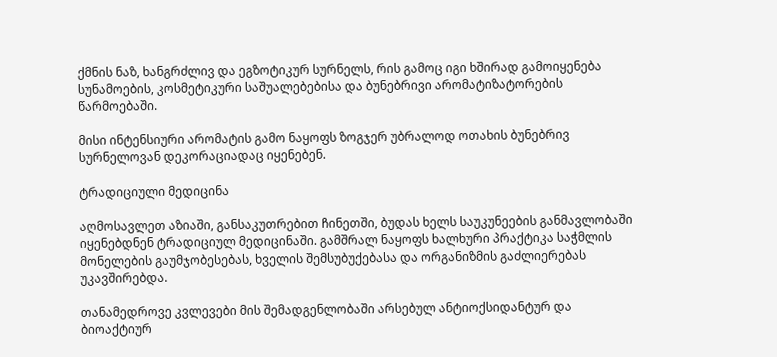ქმნის ნაზ, ხანგრძლივ და ეგზოტიკურ სურნელს, რის გამოც იგი ხშირად გამოიყენება სუნამოების, კოსმეტიკური საშუალებებისა და ბუნებრივი არომატიზატორების წარმოებაში.

მისი ინტენსიური არომატის გამო ნაყოფს ზოგჯერ უბრალოდ ოთახის ბუნებრივ სურნელოვან დეკორაციადაც იყენებენ.

ტრადიციული მედიცინა

აღმოსავლეთ აზიაში, განსაკუთრებით ჩინეთში, ბუდას ხელს საუკუნეების განმავლობაში იყენებდნენ ტრადიციულ მედიცინაში. გამშრალ ნაყოფს ხალხური პრაქტიკა საჭმლის მონელების გაუმჯობესებას, ხველის შემსუბუქებასა და ორგანიზმის გაძლიერებას უკავშირებდა.

თანამედროვე კვლევები მის შემადგენლობაში არსებულ ანტიოქსიდანტურ და ბიოაქტიურ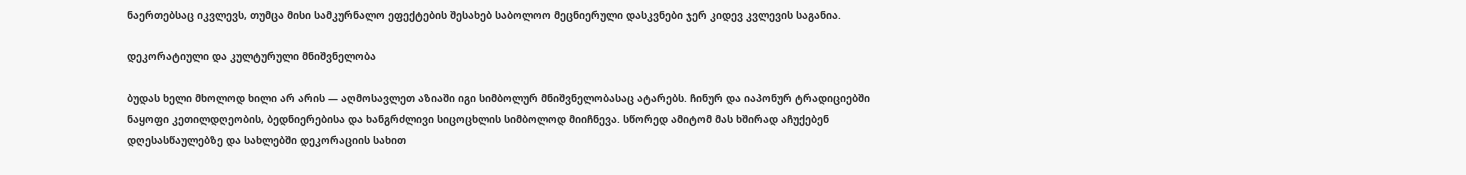ნაერთებსაც იკვლევს, თუმცა მისი სამკურნალო ეფექტების შესახებ საბოლოო მეცნიერული დასკვნები ჯერ კიდევ კვლევის საგანია.

დეკორატიული და კულტურული მნიშვნელობა

ბუდას ხელი მხოლოდ ხილი არ არის — აღმოსავლეთ აზიაში იგი სიმბოლურ მნიშვნელობასაც ატარებს. ჩინურ და იაპონურ ტრადიციებში ნაყოფი კეთილდღეობის, ბედნიერებისა და ხანგრძლივი სიცოცხლის სიმბოლოდ მიიჩნევა. სწორედ ამიტომ მას ხშირად აჩუქებენ დღესასწაულებზე და სახლებში დეკორაციის სახით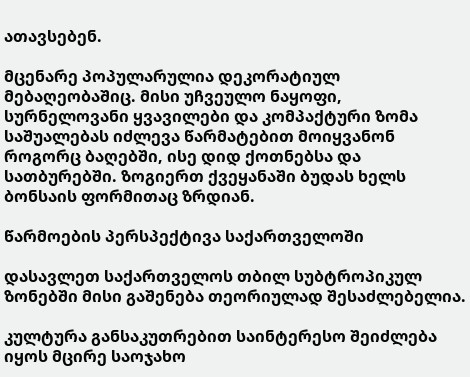ათავსებენ.

მცენარე პოპულარულია დეკორატიულ მებაღეობაშიც. მისი უჩვეულო ნაყოფი, სურნელოვანი ყვავილები და კომპაქტური ზომა საშუალებას იძლევა წარმატებით მოიყვანონ როგორც ბაღებში, ისე დიდ ქოთნებსა და სათბურებში. ზოგიერთ ქვეყანაში ბუდას ხელს ბონსაის ფორმითაც ზრდიან.

წარმოების პერსპექტივა საქართველოში

დასავლეთ საქართველოს თბილ სუბტროპიკულ ზონებში მისი გაშენება თეორიულად შესაძლებელია.

კულტურა განსაკუთრებით საინტერესო შეიძლება იყოს მცირე საოჯახო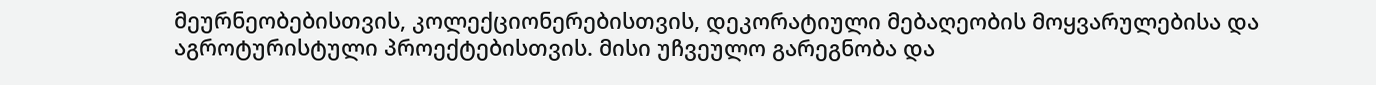მეურნეობებისთვის, კოლექციონერებისთვის, დეკორატიული მებაღეობის მოყვარულებისა და აგროტურისტული პროექტებისთვის. მისი უჩვეულო გარეგნობა და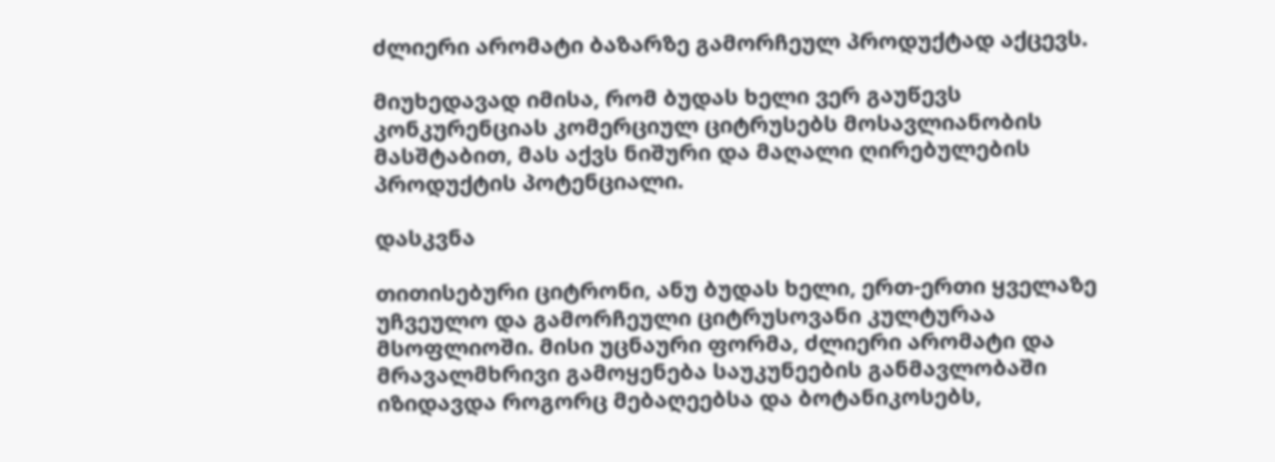ძლიერი არომატი ბაზარზე გამორჩეულ პროდუქტად აქცევს.

მიუხედავად იმისა, რომ ბუდას ხელი ვერ გაუწევს კონკურენციას კომერციულ ციტრუსებს მოსავლიანობის მასშტაბით, მას აქვს ნიშური და მაღალი ღირებულების პროდუქტის პოტენციალი.

დასკვნა

თითისებური ციტრონი, ანუ ბუდას ხელი, ერთ-ერთი ყველაზე უჩვეულო და გამორჩეული ციტრუსოვანი კულტურაა მსოფლიოში. მისი უცნაური ფორმა, ძლიერი არომატი და მრავალმხრივი გამოყენება საუკუნეების განმავლობაში იზიდავდა როგორც მებაღეებსა და ბოტანიკოსებს,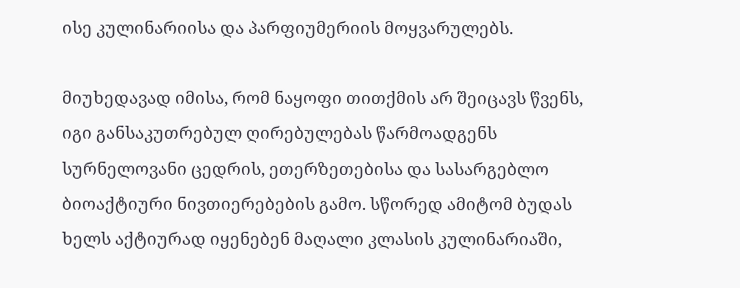ისე კულინარიისა და პარფიუმერიის მოყვარულებს.

მიუხედავად იმისა, რომ ნაყოფი თითქმის არ შეიცავს წვენს, იგი განსაკუთრებულ ღირებულებას წარმოადგენს სურნელოვანი ცედრის, ეთერზეთებისა და სასარგებლო ბიოაქტიური ნივთიერებების გამო. სწორედ ამიტომ ბუდას ხელს აქტიურად იყენებენ მაღალი კლასის კულინარიაში,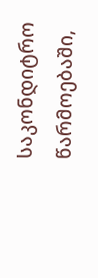საკონდიტრო წარმოებაში,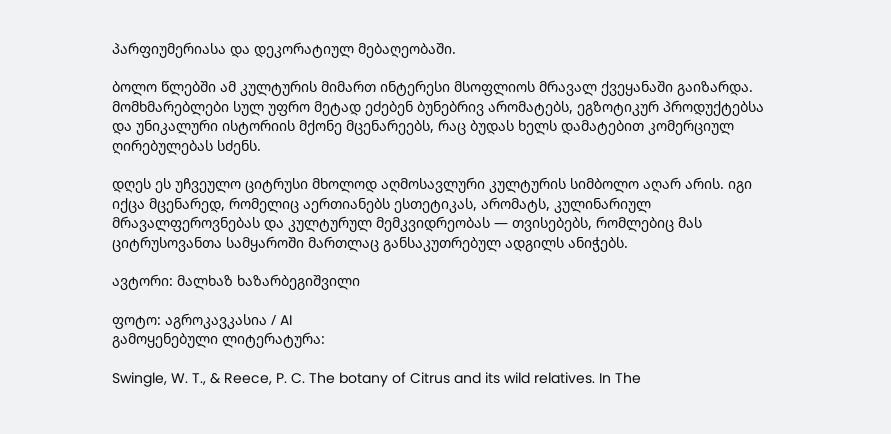პარფიუმერიასა და დეკორატიულ მებაღეობაში.

ბოლო წლებში ამ კულტურის მიმართ ინტერესი მსოფლიოს მრავალ ქვეყანაში გაიზარდა. მომხმარებლები სულ უფრო მეტად ეძებენ ბუნებრივ არომატებს, ეგზოტიკურ პროდუქტებსა და უნიკალური ისტორიის მქონე მცენარეებს, რაც ბუდას ხელს დამატებით კომერციულ ღირებულებას სძენს.

დღეს ეს უჩვეულო ციტრუსი მხოლოდ აღმოსავლური კულტურის სიმბოლო აღარ არის. იგი იქცა მცენარედ, რომელიც აერთიანებს ესთეტიკას, არომატს, კულინარიულ მრავალფეროვნებას და კულტურულ მემკვიდრეობას — თვისებებს, რომლებიც მას ციტრუსოვანთა სამყაროში მართლაც განსაკუთრებულ ადგილს ანიჭებს.

ავტორი: მალხაზ ხაზარბეგიშვილი

ფოტო: აგროკავკასია / AI
გამოყენებული ლიტერატურა:

Swingle, W. T., & Reece, P. C. The botany of Citrus and its wild relatives. In The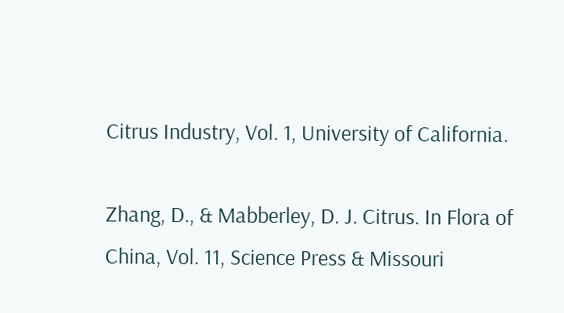Citrus Industry, Vol. 1, University of California.

Zhang, D., & Mabberley, D. J. Citrus. In Flora of China, Vol. 11, Science Press & Missouri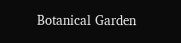Botanical Garden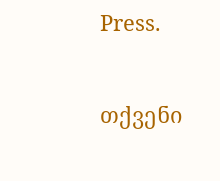Press.

თქვენი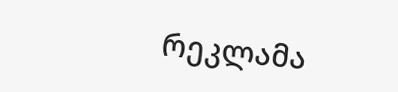რეკლამა